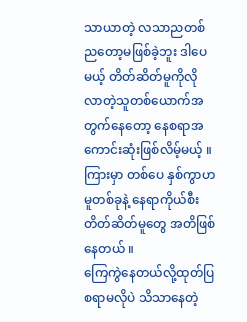သာယာတဲ့ လသာညတစ်ညတော့မဖြစ်ခဲ့ဘူး ဒါပေမယ့် တိတ်ဆိတ်မူကိုလိုလာတဲ့သူတစ်ယောက်အတွက်နေတော့ နေစရာအကောင်းဆုံးဖြစ်လိမ့်မယ့် ။ကြားမှာ တစ်ပေ နှစ်ကွာဟမူတစ်ခုနဲ့ နေရာကိုယ်စီး တိတ်ဆိတ်မူတွေ အတိဖြစ်နေတယ် ။
ကြေကွဲနေတယ်လို့ထုတ်ပြစရာမလိုပဲ သိသာနေတဲ့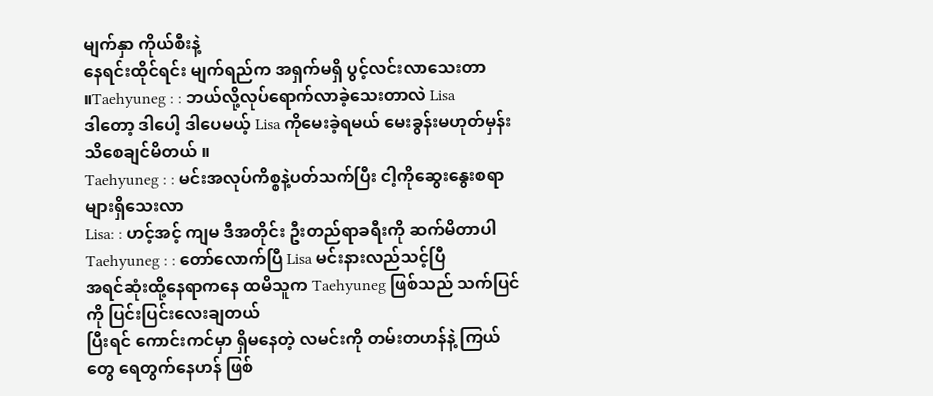မျက်နှာ ကိုယ်စီးနဲ့
နေရင်းထိုင်ရင်း မျက်ရည်က အရှက်မရှိ ပွင့်လင်းလာသေးတာ ။Taehyuneg : : ဘယ်လို့လုပ်ရောက်လာခဲ့သေးတာလဲ Lisa
ဒါတော့ ဒါပေါ့ ဒါပေမယ့် Lisa ကိုမေးခဲ့ရမယ် မေးခွန်းမဟုတ်မှန်း သိစေချင်မိတယ် ။
Taehyuneg : : မင်းအလုပ်ကိစ္စနဲ့ပတ်သက်ပြီး ငါ့ကိုဆွေးနွေးစရာများရှိသေးလာ
Lisa: : ဟင့်အင့် ကျမ ဒီအတိုင်း ဦးတည်ရာခရီးကို ဆက်မိတာပါ
Taehyuneg : : တော်လောက်ပြီ Lisa မင်းနားလည်သင့်ပြီ
အရင်ဆုံးထို့နေရာကနေ ထမိသူက Taehyuneg ဖြစ်သည် သက်ပြင်ကို ပြင်းပြင်းလေးချတယ်
ပြီးရင် ကောင်းကင်မှာ ရှိမနေတဲ့ လမင်းကို တမ်းတဟန်နဲ့ ကြယ်တွေ ရေတွက်နေဟန် ဖြစ်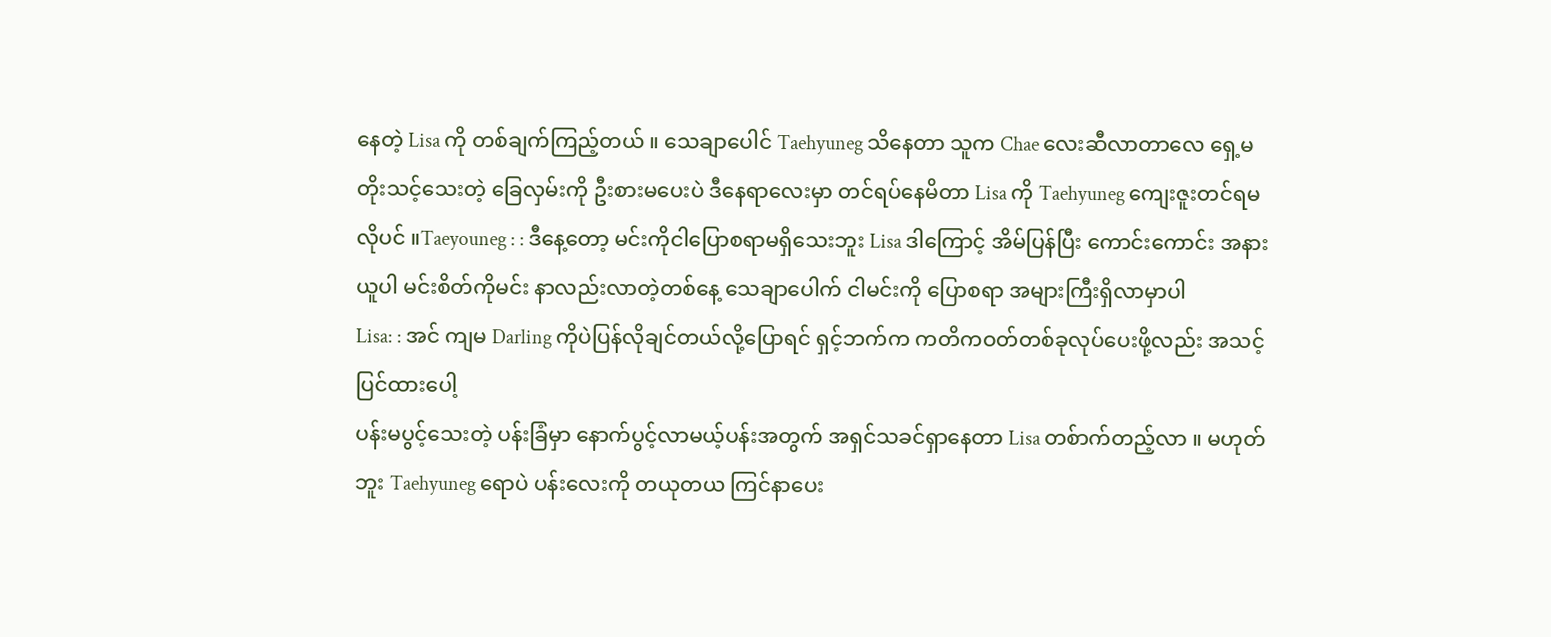နေတဲ့ Lisa ကို တစ်ချက်ကြည့်တယ် ။ သေချာပေါင် Taehyuneg သိနေတာ သူက Chae လေးဆီလာတာလေ ရှေ့မတိုးသင့်သေးတဲ့ ခြေလှမ်းကို ဦးစားမပေးပဲ ဒီနေရာလေးမှာ တင်ရပ်နေမိတာ Lisa ကို Taehyuneg ကျေးဇူးတင်ရမလိုပင် ။Taeyouneg : : ဒီနေ့တော့ မင်းကိုငါပြောစရာမရှိသေးဘူး Lisa ဒါကြောင့် အိမ်ပြန်ပြီး ကောင်းကောင်း အနားယူပါ မင်းစိတ်ကိုမင်း နာလည်းလာတဲ့တစ်နေ့ သေချာပေါက် ငါမင်းကို ပြောစရာ အများကြီးရှိလာမှာပါ
Lisa: : အင် ကျမ Darling ကိုပဲပြန်လိုချင်တယ်လို့ပြောရင် ရှင့်ဘက်က ကတိကဝတ်တစ်ခုလုပ်ပေးဖို့လည်း အသင့်ပြင်ထားပေါ့
ပန်းမပွင့်သေးတဲ့ ပန်းခြံမှာ နောက်ပွင့်လာမယ့်ပန်းအတွက် အရှင်သခင်ရှာနေတာ Lisa တစ်ာက်တည့်လာ ။ မဟုတ်ဘူး Taehyuneg ရောပဲ ပန်းလေးကို တယုတယ ကြင်နာပေး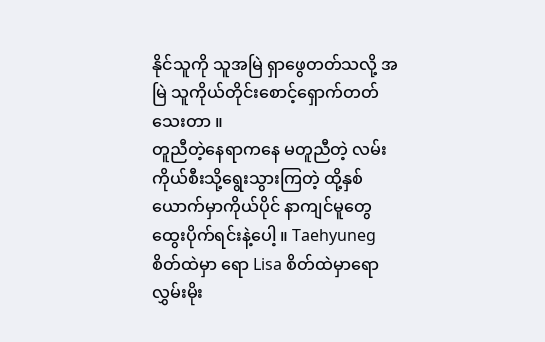နိုင်သူကို သူအမြဲ ရှာဖွေတတ်သလို့ အမြဲ သူကိုယ်တိုင်းစောင့်ရှောက်တတ်သေးတာ ။
တူညီတဲ့နေရာကနေ မတူညီတဲ့ လမ်းကိုယ်စီးသို့ရွေးသွားကြတဲ့ ထို့နှစ်ယောက်မှာကိုယ်ပိုင် နာကျင်မူတွေ ထွေးပိုက်ရင်းနဲ့ပေါ့ ။ Taehyuneg စိတ်ထဲမှာ ရော Lisa စိတ်ထဲမှာရော လွှမ်းမိုး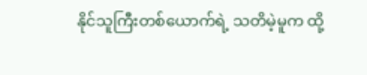နိုင်သူကြီးတစ်ယောက်ရဲ့ သတိမဲ့မူက ထို့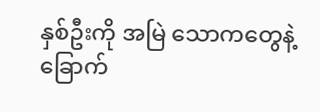နှစ်ဦးကို အမြဲ သောကတွေနဲ့ ခြောက်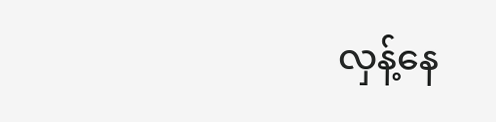လှန့်နေ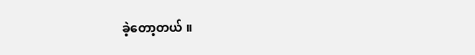ခဲ့တော့တယ် ။